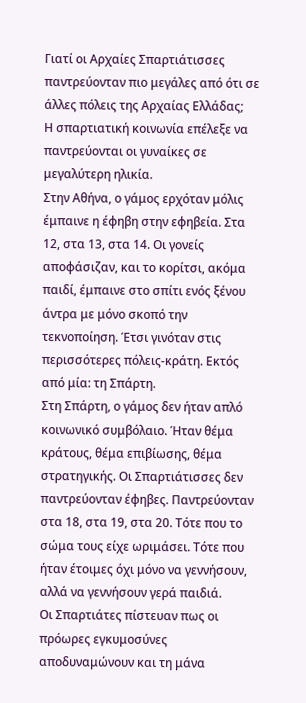Γιατί οι Αρχαίες Σπαρτιάτισσες παντρεύονταν πιο μεγάλες από ότι σε άλλες πόλεις της Αρχαίας Ελλάδας;
Η σπαρτιατική κοινωνία επέλεξε να παντρεύονται οι γυναίκες σε μεγαλύτερη ηλικία.
Στην Αθήνα, ο γάμος ερχόταν μόλις έμπαινε η έφηβη στην εφηβεία. Στα 12, στα 13, στα 14. Οι γονείς αποφάσιζαν, και το κορίτσι, ακόμα παιδί, έμπαινε στο σπίτι ενός ξένου άντρα με μόνο σκοπό την τεκνοποίηση. Έτσι γινόταν στις περισσότερες πόλεις-κράτη. Εκτός από μία: τη Σπάρτη.
Στη Σπάρτη, ο γάμος δεν ήταν απλό κοινωνικό συμβόλαιο. Ήταν θέμα κράτους, θέμα επιβίωσης, θέμα στρατηγικής. Οι Σπαρτιάτισσες δεν παντρεύονταν έφηβες. Παντρεύονταν στα 18, στα 19, στα 20. Τότε που το σώμα τους είχε ωριμάσει. Τότε που ήταν έτοιμες όχι μόνο να γεννήσουν, αλλά να γεννήσουν γερά παιδιά.
Οι Σπαρτιάτες πίστευαν πως οι πρόωρες εγκυμοσύνες αποδυναμώνουν και τη μάνα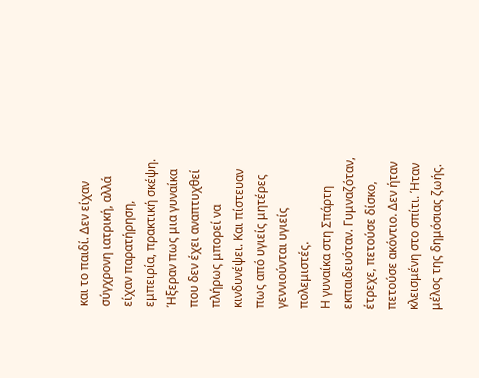και το παιδί. Δεν είχαν σύγχρονη ιατρική, αλλά είχαν παρατήρηση, εμπειρία, πρακτική σκέψη. Ήξεραν πως μια γυναίκα που δεν έχει αναπτυχθεί πλήρως μπορεί να κινδυνέψει. Και πίστευαν πως από υγιείς μητέρες γεννιούνται υγιείς πολεμιστές.
Η γυναίκα στη Σπάρτη εκπαιδευόταν. Γυμναζόταν, έτρεχε, πετούσε δίσκο, πετούσε ακόντιο. Δεν ήταν κλεισμένη στο σπίτι. Ήταν μέλος της δημόσιας ζωής.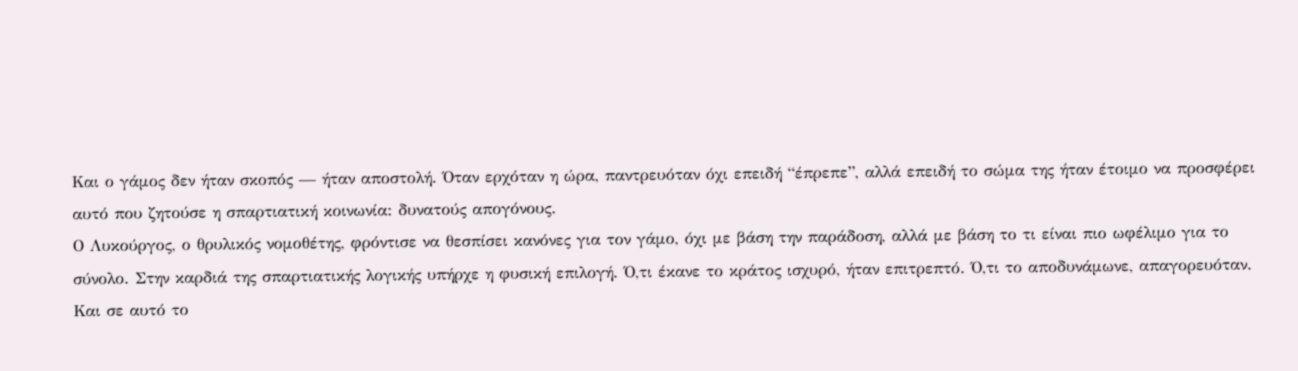Και ο γάμος δεν ήταν σκοπός — ήταν αποστολή. Όταν ερχόταν η ώρα, παντρευόταν όχι επειδή “έπρεπε”, αλλά επειδή το σώμα της ήταν έτοιμο να προσφέρει αυτό που ζητούσε η σπαρτιατική κοινωνία: δυνατούς απογόνους.
Ο Λυκούργος, ο θρυλικός νομοθέτης, φρόντισε να θεσπίσει κανόνες για τον γάμο, όχι με βάση την παράδοση, αλλά με βάση το τι είναι πιο ωφέλιμο για το σύνολο. Στην καρδιά της σπαρτιατικής λογικής υπήρχε η φυσική επιλογή. Ό,τι έκανε το κράτος ισχυρό, ήταν επιτρεπτό. Ό,τι το αποδυνάμωνε, απαγορευόταν.
Και σε αυτό το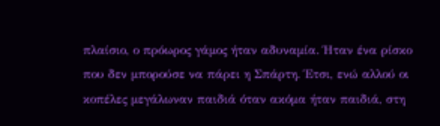πλαίσιο, ο πρόωρος γάμος ήταν αδυναμία. Ήταν ένα ρίσκο που δεν μπορούσε να πάρει η Σπάρτη. Έτσι, ενώ αλλού οι κοπέλες μεγάλωναν παιδιά όταν ακόμα ήταν παιδιά, στη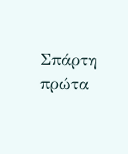Σπάρτη πρώτα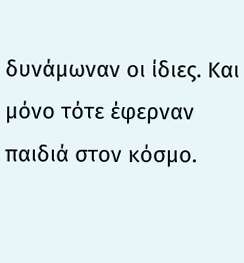δυνάμωναν οι ίδιες. Και μόνο τότε έφερναν παιδιά στον κόσμο.